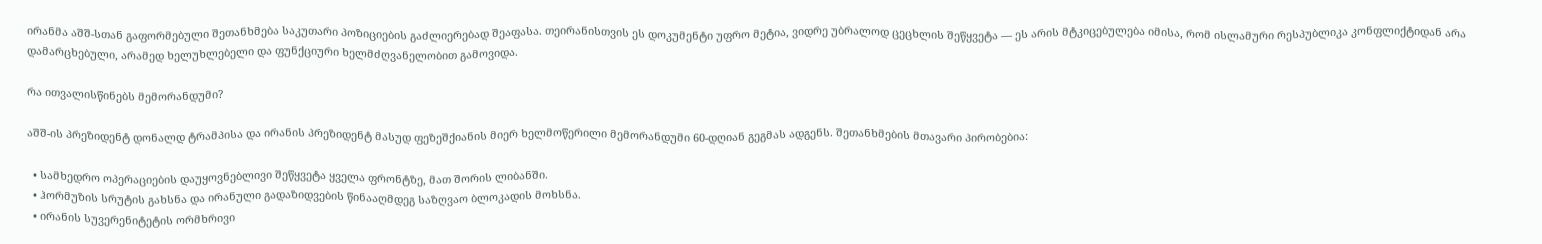ირანმა აშშ-სთან გაფორმებული შეთანხმება საკუთარი პოზიციების გაძლიერებად შეაფასა. თეირანისთვის ეს დოკუმენტი უფრო მეტია, ვიდრე უბრალოდ ცეცხლის შეწყვეტა — ეს არის მტკიცებულება იმისა, რომ ისლამური რესპუბლიკა კონფლიქტიდან არა დამარცხებული, არამედ ხელუხლებელი და ფუნქციური ხელმძღვანელობით გამოვიდა.

რა ითვალისწინებს მემორანდუმი?

აშშ-ის პრეზიდენტ დონალდ ტრამპისა და ირანის პრეზიდენტ მასუდ ფეზეშქიანის მიერ ხელმოწერილი მემორანდუმი 60-დღიან გეგმას ადგენს. შეთანხმების მთავარი პირობებია:

  • სამხედრო ოპერაციების დაუყოვნებლივი შეწყვეტა ყველა ფრონტზე, მათ შორის ლიბანში.
  • ჰორმუზის სრუტის გახსნა და ირანული გადაზიდვების წინააღმდეგ საზღვაო ბლოკადის მოხსნა.
  • ირანის სუვერენიტეტის ორმხრივი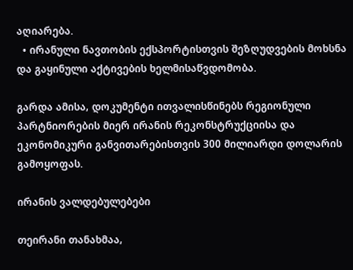აღიარება.
  • ირანული ნავთობის ექსპორტისთვის შეზღუდვების მოხსნა და გაყინული აქტივების ხელმისაწვდომობა.

გარდა ამისა, დოკუმენტი ითვალისწინებს რეგიონული პარტნიორების მიერ ირანის რეკონსტრუქციისა და ეკონომიკური განვითარებისთვის 300 მილიარდი დოლარის გამოყოფას.

ირანის ვალდებულებები

თეირანი თანახმაა,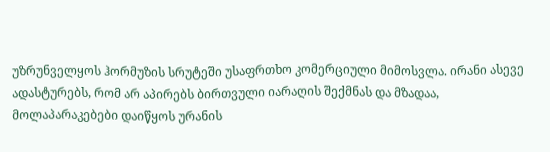უზრუნველყოს ჰორმუზის სრუტეში უსაფრთხო კომერციული მიმოსვლა. ირანი ასევე ადასტურებს, რომ არ აპირებს ბირთვული იარაღის შექმნას და მზადაა, მოლაპარაკებები დაიწყოს ურანის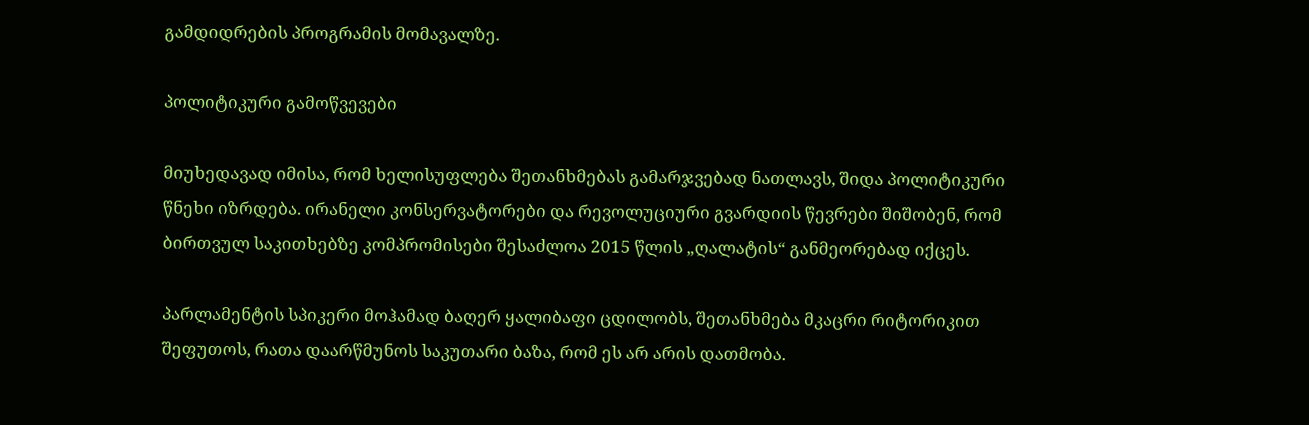გამდიდრების პროგრამის მომავალზე.

პოლიტიკური გამოწვევები

მიუხედავად იმისა, რომ ხელისუფლება შეთანხმებას გამარჯვებად ნათლავს, შიდა პოლიტიკური წნეხი იზრდება. ირანელი კონსერვატორები და რევოლუციური გვარდიის წევრები შიშობენ, რომ ბირთვულ საკითხებზე კომპრომისები შესაძლოა 2015 წლის „ღალატის“ განმეორებად იქცეს.

პარლამენტის სპიკერი მოჰამად ბაღერ ყალიბაფი ცდილობს, შეთანხმება მკაცრი რიტორიკით შეფუთოს, რათა დაარწმუნოს საკუთარი ბაზა, რომ ეს არ არის დათმობა.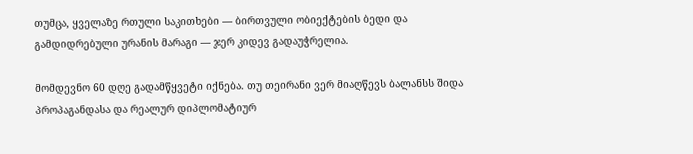თუმცა, ყველაზე რთული საკითხები — ბირთვული ობიექტების ბედი და გამდიდრებული ურანის მარაგი — ჯერ კიდევ გადაუჭრელია.

მომდევნო 60 დღე გადამწყვეტი იქნება. თუ თეირანი ვერ მიაღწევს ბალანსს შიდა პროპაგანდასა და რეალურ დიპლომატიურ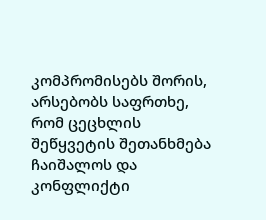კომპრომისებს შორის, არსებობს საფრთხე, რომ ცეცხლის შეწყვეტის შეთანხმება ჩაიშალოს და კონფლიქტი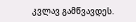კვლავ გამწვავდეს.